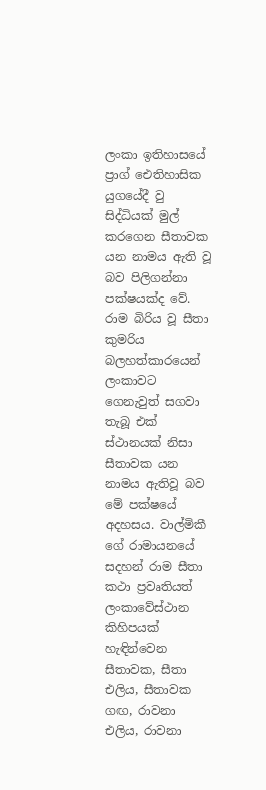ලංකා ඉතිහාසයේ ප්‍රාග් ඓතිහාසික යුගයේදී වු සිද්ධියක් මුල් කරගෙන සීතාවක යන නාමය ඇති වූ බව පිලිගන්නා පක්ෂයක්ද වේ. රාම බිරිය වූ සීතා කුමරිය බලහත්කාරයෙන් ලංකාවට ගෙනැවුත් සගවා තැබූ එක් ස්ථානයක් නිසා සීතාවක යන නාමය ඇතිවූ බව මේ පක්ෂයේ අදහසය. වාල්මිකී ගේ රාමායනයේ සදහන් රාම සීතා කථා ප්‍රවෘතියත් ලංකාවේස්ථාන කිහිපයක් හැඳින්වෙන සීතාවක, සීතා එලිය, සීතාවක ගඟ, රාවනා එලිය, රාවනා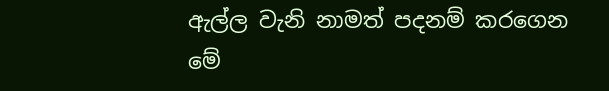ඇල්ල වැනි නාමත් පදනම් කරගෙන මේ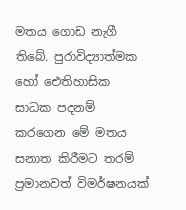මතය ගොඩ නැගී තිබේ. පුරාවිද්‍යාත්මක හෝ ඓතිහාසික සාධක පදනම් කරගෙන මේ මතය සනාත කිරීමට තරම් ප්‍රමානවත් විමර්ෂනයක්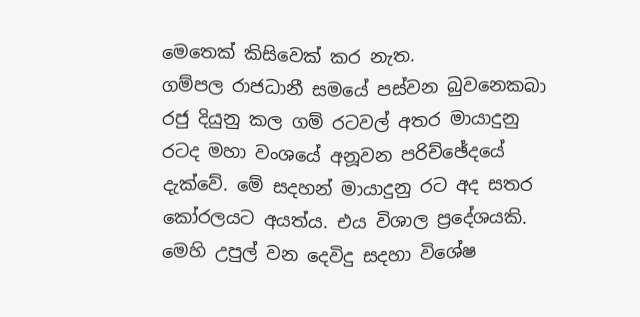මෙතෙක් කිසිවෙක් කර නැත.
ගම්පල රාජධානී සමයේ පස්වන බුවනෙකබා රජු දියුනු කල ගම් රටවල් අතර මායාදුනු රටද මහා වංශයේ අනූවන පරිච්ඡේදයේ දැක්වේ. මේ සදහන් මායාදුනු රට අද සතර කෝරලයට අයත්ය. එය විශාල ප්‍රදේශයකි. මෙහි උපුල් වන දෙවිදු සදහා විශේෂ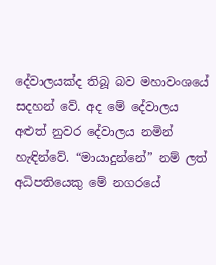දේවාලයක්ද තිබූ බව මහාවංශයේ සදහන් වේ. අද මේ දේවාලය අළුත් නුවර දේවාලය නමින් හැඳින්වේ. “මායාදුන්නේ” නම් ලත් අධිපතියෙකු මේ නගරයේ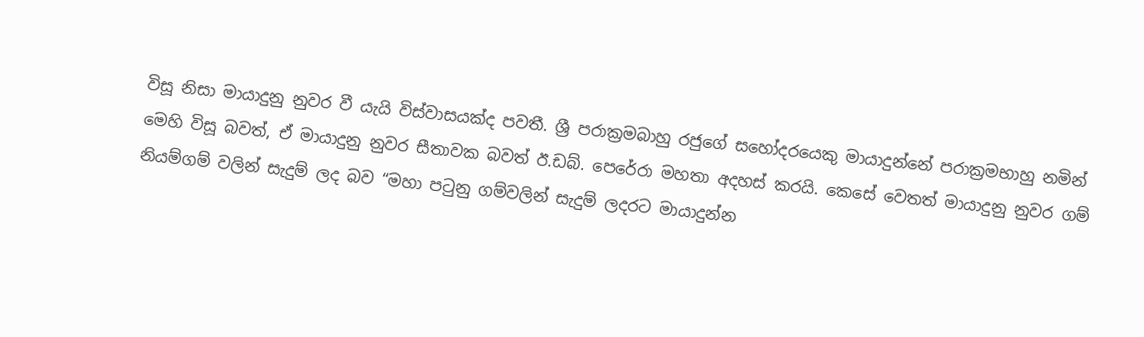විසූ නිසා මායාදුනු නුවර වී යැයි විස්වාසයක්ද පවතී. ශ්‍රී පරාක්‍රමබාහු රජුගේ සහෝදරයෙකු මායාදුන්නේ පරාක්‍රමභාහු නමින් මෙහි විසූ බවත්, ඒ මායාදුනු නුවර සීතාවක බවත් ඊ.ඩබ්. පෙරේරා මහතා අදහස් කරයි. කෙසේ වෙතත් මායාදුනු නුවර ගම් නියම්ගම් වලින් සැදුම් ලද බව “මහා ප‍ටුනු ගම්වලින් සැදුම් ලදරට මායාදුන්න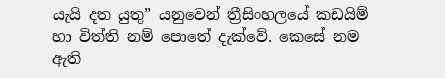යැයි දත යුතු” යනුවෙන් ත්‍රීසිංහලයේ කඩයිම් හා විත්ති නම් පොතේ දැක්වේ. කෙසේ නම ඇති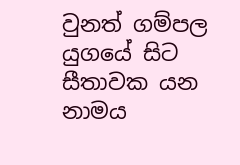වුනත් ගම්පල යුගයේ සිට සීතාවක යන නාමය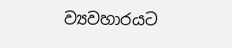ව්‍යවහාරයට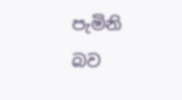පැමිනි බව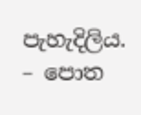පැහැදිලිය.
– පොත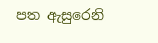පත ඇසුරෙනි